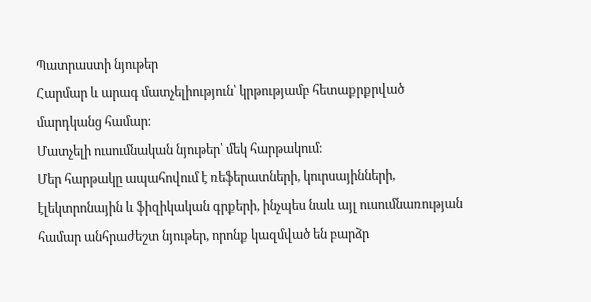Պատրաստի նյութեր
Հարմար և արագ մատչելիություն՝ կրթությամբ հետաքրքրված մարդկանց համար։
Մատչելի ուսումնական նյութեր՝ մեկ հարթակում։
Մեր հարթակը ապահովում է ռեֆերատների, կուրսայինների, էլեկտրոնային և ֆիզիկական գրքերի, ինչպես նաև այլ ուսումնառության համար անհրաժեշտ նյութեր, որոնք կազմված են բարձր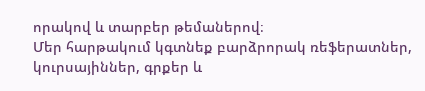որակով և տարբեր թեմաներով։
Մեր հարթակում կգտնեք բարձրորակ ռեֆերատներ, կուրսայիններ, գրքեր և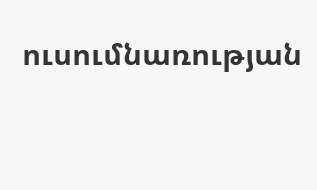ուսումնառության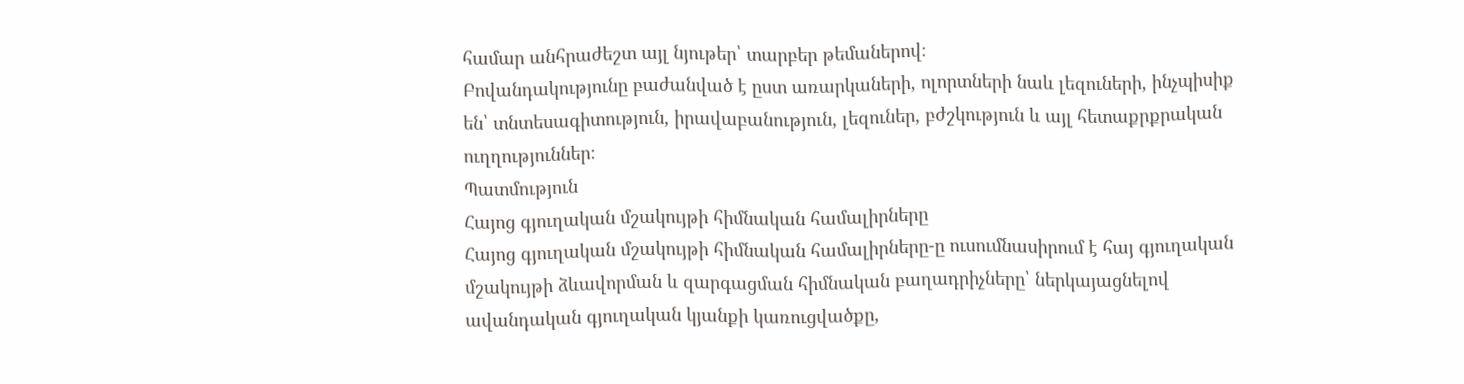համար անհրաժեշտ այլ նյութեր՝ տարբեր թեմաներով։
Բովանդակությունը բաժանված է ըստ առարկաների, ոլորտների նաև լեզուների, ինչպիսիք են՝ տնտեսագիտություն, իրավաբանություն, լեզուներ, բժշկություն և այլ հետաքրքրական ուղղություններ։
Պատմություն
Հայոց գյուղական մշակույթի հիմնական համալիրները
Հայոց գյուղական մշակույթի հիմնական համալիրները-ը ուսումնասիրում է հայ գյուղական մշակույթի ձևավորման և զարգացման հիմնական բաղադրիչները՝ ներկայացնելով ավանդական գյուղական կյանքի կառուցվածքը,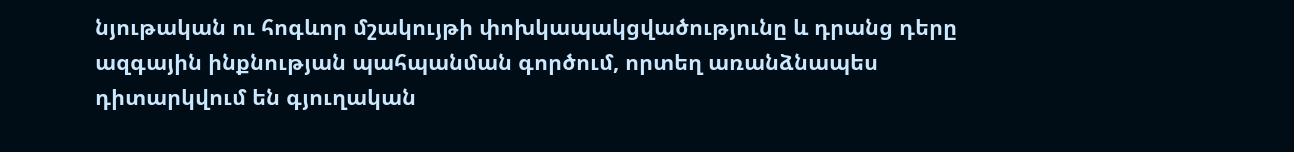նյութական ու հոգևոր մշակույթի փոխկապակցվածությունը և դրանց դերը ազգային ինքնության պահպանման գործում, որտեղ առանձնապես դիտարկվում են գյուղական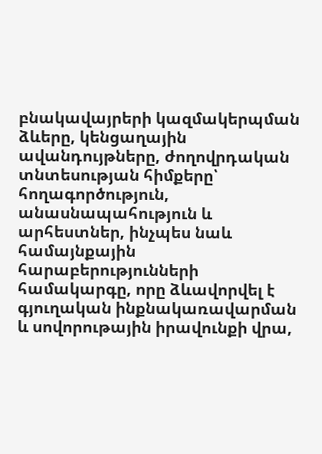բնակավայրերի կազմակերպման ձևերը, կենցաղային ավանդույթները, ժողովրդական տնտեսության հիմքերը՝ հողագործություն, անասնապահություն և արհեստներ, ինչպես նաև համայնքային հարաբերությունների համակարգը, որը ձևավորվել է գյուղական ինքնակառավարման և սովորութային իրավունքի վրա,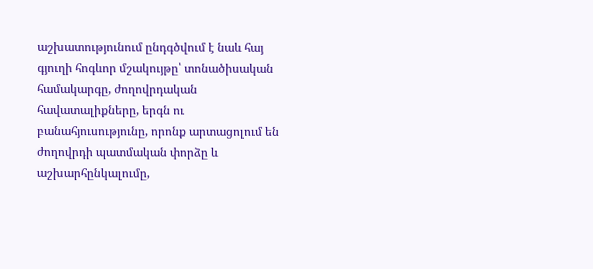աշխատությունում ընդգծվում է նաև հայ գյուղի հոգևոր մշակույթը՝ տոնածիսական համակարգը, ժողովրդական հավատալիքները, երգն ու բանահյուսությունը, որոնք արտացոլում են ժողովրդի պատմական փորձը և աշխարհընկալումը,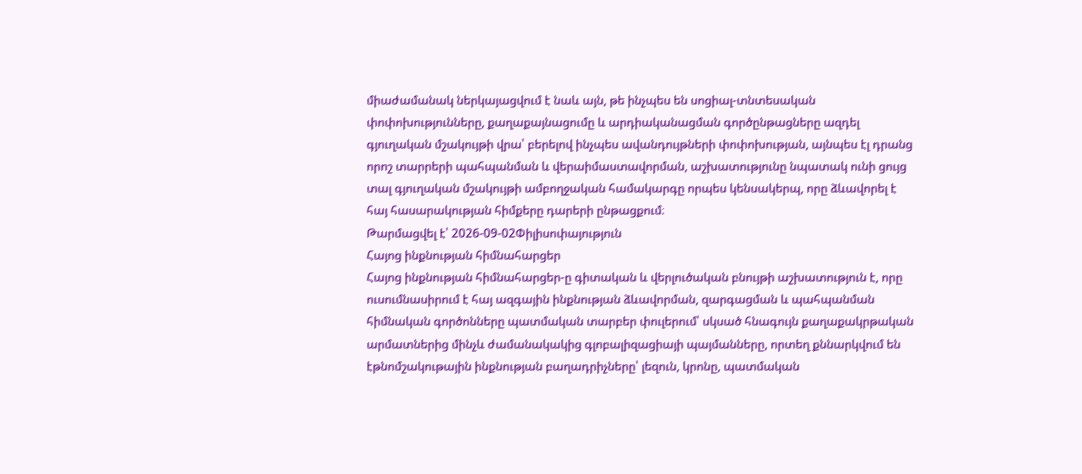միաժամանակ ներկայացվում է նաև այն, թե ինչպես են սոցիալ-տնտեսական փոփոխությունները, քաղաքայնացումը և արդիականացման գործընթացները ազդել գյուղական մշակույթի վրա՝ բերելով ինչպես ավանդույթների փոփոխության, այնպես էլ դրանց որոշ տարրերի պահպանման և վերաիմաստավորման, աշխատությունը նպատակ ունի ցույց տալ գյուղական մշակույթի ամբողջական համակարգը որպես կենսակերպ, որը ձևավորել է հայ հասարակության հիմքերը դարերի ընթացքում։
Թարմացվել է՝ 2026-09-02Փիլիսոփայություն
Հայոց ինքնության հիմնահարցեր
Հայոց ինքնության հիմնահարցեր-ը գիտական և վերլուծական բնույթի աշխատություն է, որը ուսումնասիրում է հայ ազգային ինքնության ձևավորման, զարգացման և պահպանման հիմնական գործոնները պատմական տարբեր փուլերում՝ սկսած հնագույն քաղաքակրթական արմատներից մինչև ժամանակակից գլոբալիզացիայի պայմանները, որտեղ քննարկվում են էթնոմշակութային ինքնության բաղադրիչները՝ լեզուն, կրոնը, պատմական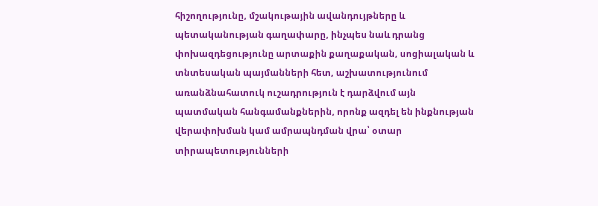հիշողությունը, մշակութային ավանդույթները և պետականության գաղափարը, ինչպես նաև դրանց փոխազդեցությունը արտաքին քաղաքական, սոցիալական և տնտեսական պայմանների հետ, աշխատությունում առանձնահատուկ ուշադրություն է դարձվում այն պատմական հանգամանքներին, որոնք ազդել են ինքնության վերափոխման կամ ամրապնդման վրա՝ օտար տիրապետությունների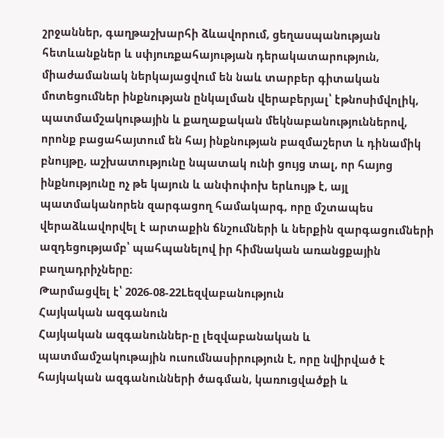շրջաններ, գաղթաշխարհի ձևավորում, ցեղասպանության հետևանքներ և սփյուռքահայության դերակատարություն, միաժամանակ ներկայացվում են նաև տարբեր գիտական մոտեցումներ ինքնության ընկալման վերաբերյալ՝ էթնոսիմվոլիկ, պատմամշակութային և քաղաքական մեկնաբանություններով, որոնք բացահայտում են հայ ինքնության բազմաշերտ և դինամիկ բնույթը, աշխատությունը նպատակ ունի ցույց տալ, որ հայոց ինքնությունը ոչ թե կայուն և անփոփոխ երևույթ է, այլ պատմականորեն զարգացող համակարգ, որը մշտապես վերաձևավորվել է արտաքին ճնշումների և ներքին զարգացումների ազդեցությամբ՝ պահպանելով իր հիմնական առանցքային բաղադրիչները։
Թարմացվել է՝ 2026-08-22Lեզվաբանություն
Հայկական ազգանուն
Հայկական ազգանուններ-ը լեզվաբանական և պատմամշակութային ուսումնասիրություն է, որը նվիրված է հայկական ազգանունների ծագման, կառուցվածքի և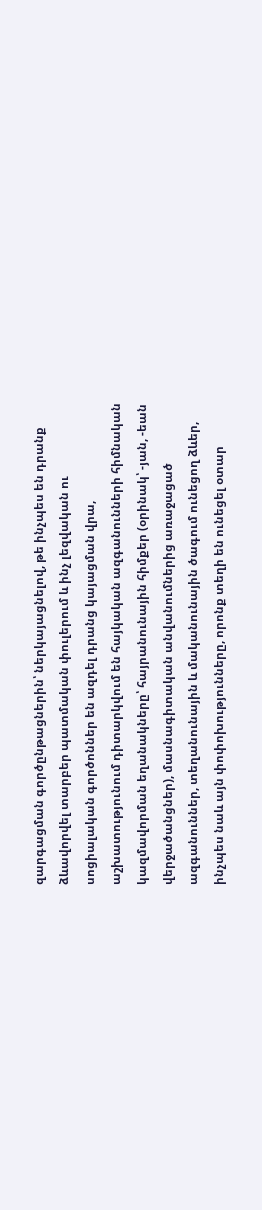զարգացման գործընթացներին՝ ներկայացնելով, թե ինչպես են դրանք ձևավորվել տարբեր պատմական փուլերում և ինչ լեզվական ու սոցիալական գործոններ են ազդել դրանց կայացման վրա, աշխատությունում դիտարկվում են հայկական ազգանունների հիմնական կազմավորման եղանակները՝ հայրանունային հիմքեր (օրինակ՝ -յան, -եան վերջածանցներ), մասնագիտական անվանումներից առաջացած ազգանուններ, տեղանունային և մականունային ծագում ունեցող ձևեր, ինչպես նաև այն փոփոխությունները, որոնք տեղի են ունեցել օտար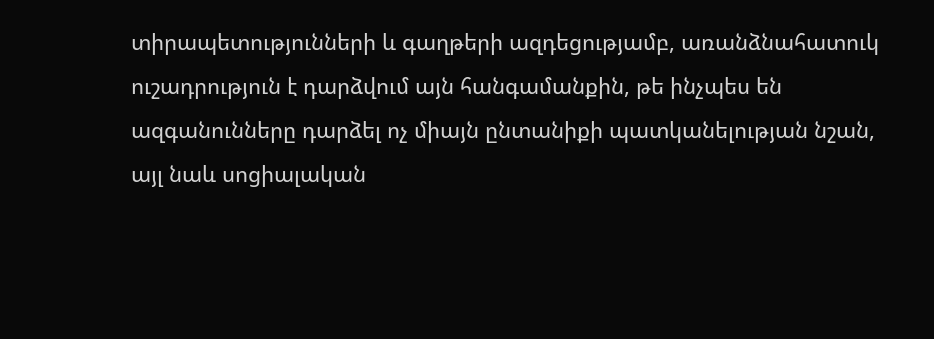տիրապետությունների և գաղթերի ազդեցությամբ, առանձնահատուկ ուշադրություն է դարձվում այն հանգամանքին, թե ինչպես են ազգանունները դարձել ոչ միայն ընտանիքի պատկանելության նշան, այլ նաև սոցիալական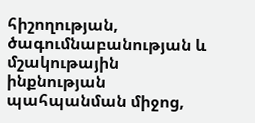հիշողության, ծագումնաբանության և մշակութային ինքնության պահպանման միջոց,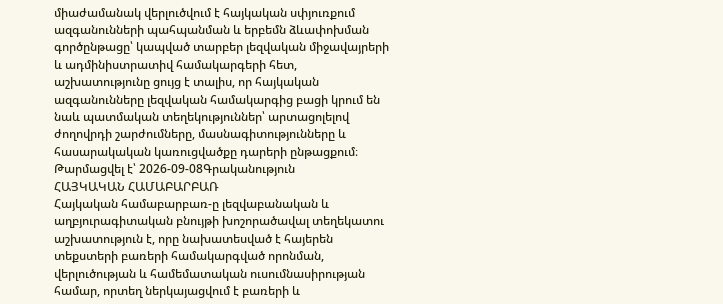միաժամանակ վերլուծվում է հայկական սփյուռքում ազգանունների պահպանման և երբեմն ձևափոխման գործընթացը՝ կապված տարբեր լեզվական միջավայրերի և ադմինիստրատիվ համակարգերի հետ, աշխատությունը ցույց է տալիս, որ հայկական ազգանունները լեզվական համակարգից բացի կրում են նաև պատմական տեղեկություններ՝ արտացոլելով ժողովրդի շարժումները, մասնագիտությունները և հասարակական կառուցվածքը դարերի ընթացքում։
Թարմացվել է՝ 2026-09-08Գրականություն
ՀԱՅԿԱԿԱՆ ՀԱՄԱԲԱՐԲԱՌ
Հայկական համաբարբառ-ը լեզվաբանական և աղբյուրագիտական բնույթի խոշորածավալ տեղեկատու աշխատություն է, որը նախատեսված է հայերեն տեքստերի բառերի համակարգված որոնման, վերլուծության և համեմատական ուսումնասիրության համար, որտեղ ներկայացվում է բառերի և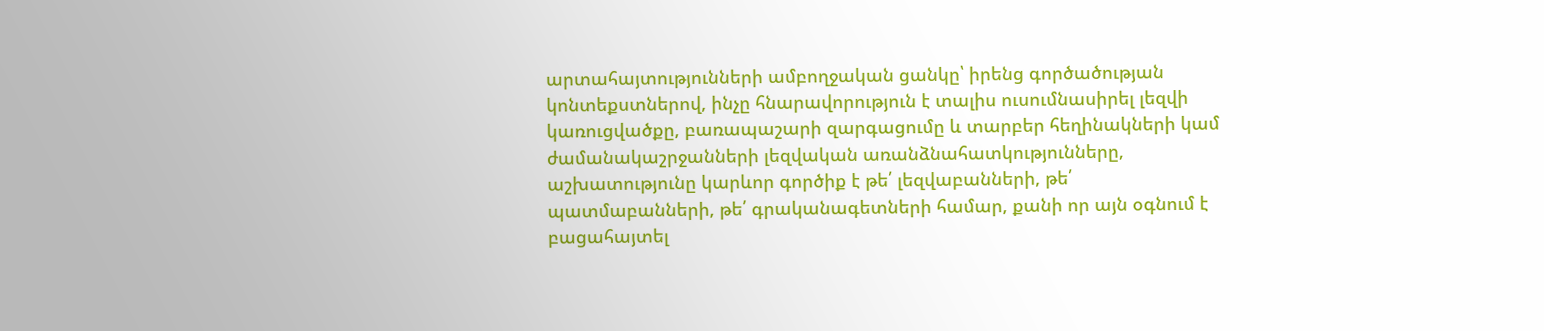արտահայտությունների ամբողջական ցանկը՝ իրենց գործածության կոնտեքստներով, ինչը հնարավորություն է տալիս ուսումնասիրել լեզվի կառուցվածքը, բառապաշարի զարգացումը և տարբեր հեղինակների կամ ժամանակաշրջանների լեզվական առանձնահատկությունները, աշխատությունը կարևոր գործիք է թե՛ լեզվաբանների, թե՛ պատմաբանների, թե՛ գրականագետների համար, քանի որ այն օգնում է բացահայտել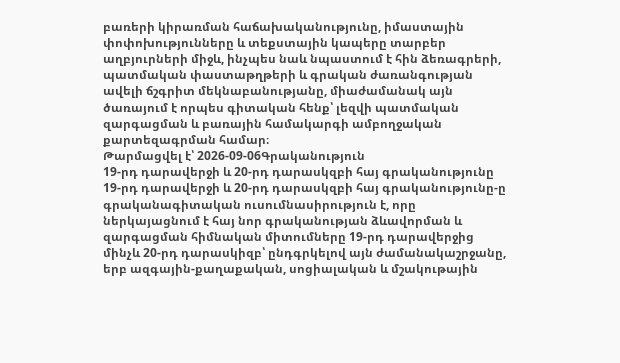բառերի կիրառման հաճախականությունը, իմաստային փոփոխությունները և տեքստային կապերը տարբեր աղբյուրների միջև, ինչպես նաև նպաստում է հին ձեռագրերի, պատմական փաստաթղթերի և գրական ժառանգության ավելի ճշգրիտ մեկնաբանությանը, միաժամանակ այն ծառայում է որպես գիտական հենք՝ լեզվի պատմական զարգացման և բառային համակարգի ամբողջական քարտեզագրման համար։
Թարմացվել է՝ 2026-09-06Գրականություն
19-րդ դարավերջի և 20-րդ դարասկզբի հայ գրականությունը
19-րդ դարավերջի և 20-րդ դարասկզբի հայ գրականությունը-ը գրականագիտական ուսումնասիրություն է, որը ներկայացնում է հայ նոր գրականության ձևավորման և զարգացման հիմնական միտումները 19-րդ դարավերջից մինչև 20-րդ դարասկիզբ՝ ընդգրկելով այն ժամանակաշրջանը, երբ ազգային-քաղաքական, սոցիալական և մշակութային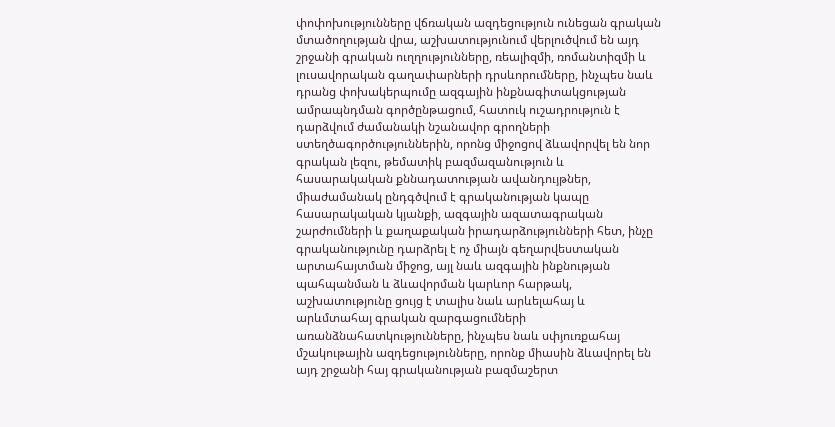փոփոխությունները վճռական ազդեցություն ունեցան գրական մտածողության վրա, աշխատությունում վերլուծվում են այդ շրջանի գրական ուղղությունները, ռեալիզմի, ռոմանտիզմի և լուսավորական գաղափարների դրսևորումները, ինչպես նաև դրանց փոխակերպումը ազգային ինքնագիտակցության ամրապնդման գործընթացում, հատուկ ուշադրություն է դարձվում ժամանակի նշանավոր գրողների ստեղծագործություններին, որոնց միջոցով ձևավորվել են նոր գրական լեզու, թեմատիկ բազմազանություն և հասարակական քննադատության ավանդույթներ, միաժամանակ ընդգծվում է գրականության կապը հասարակական կյանքի, ազգային ազատագրական շարժումների և քաղաքական իրադարձությունների հետ, ինչը գրականությունը դարձրել է ոչ միայն գեղարվեստական արտահայտման միջոց, այլ նաև ազգային ինքնության պահպանման և ձևավորման կարևոր հարթակ, աշխատությունը ցույց է տալիս նաև արևելահայ և արևմտահայ գրական զարգացումների առանձնահատկությունները, ինչպես նաև սփյուռքահայ մշակութային ազդեցությունները, որոնք միասին ձևավորել են այդ շրջանի հայ գրականության բազմաշերտ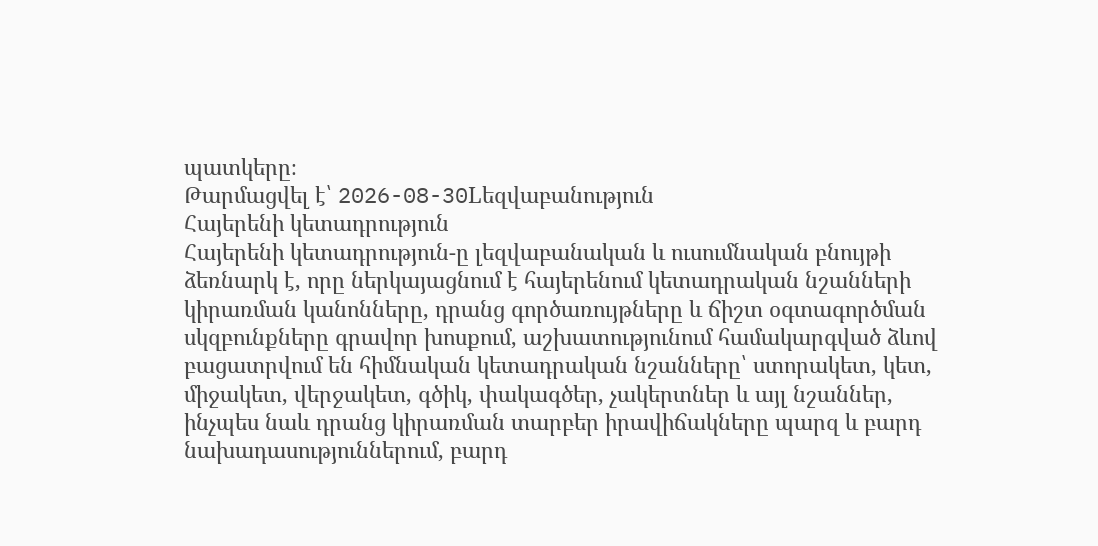պատկերը։
Թարմացվել է՝ 2026-08-30Lեզվաբանություն
Հայերենի կետադրություն
Հայերենի կետադրություն-ը լեզվաբանական և ուսումնական բնույթի ձեռնարկ է, որը ներկայացնում է հայերենում կետադրական նշանների կիրառման կանոնները, դրանց գործառույթները և ճիշտ օգտագործման սկզբունքները գրավոր խոսքում, աշխատությունում համակարգված ձևով բացատրվում են հիմնական կետադրական նշանները՝ ստորակետ, կետ, միջակետ, վերջակետ, գծիկ, փակագծեր, չակերտներ և այլ նշաններ, ինչպես նաև դրանց կիրառման տարբեր իրավիճակները պարզ և բարդ նախադասություններում, բարդ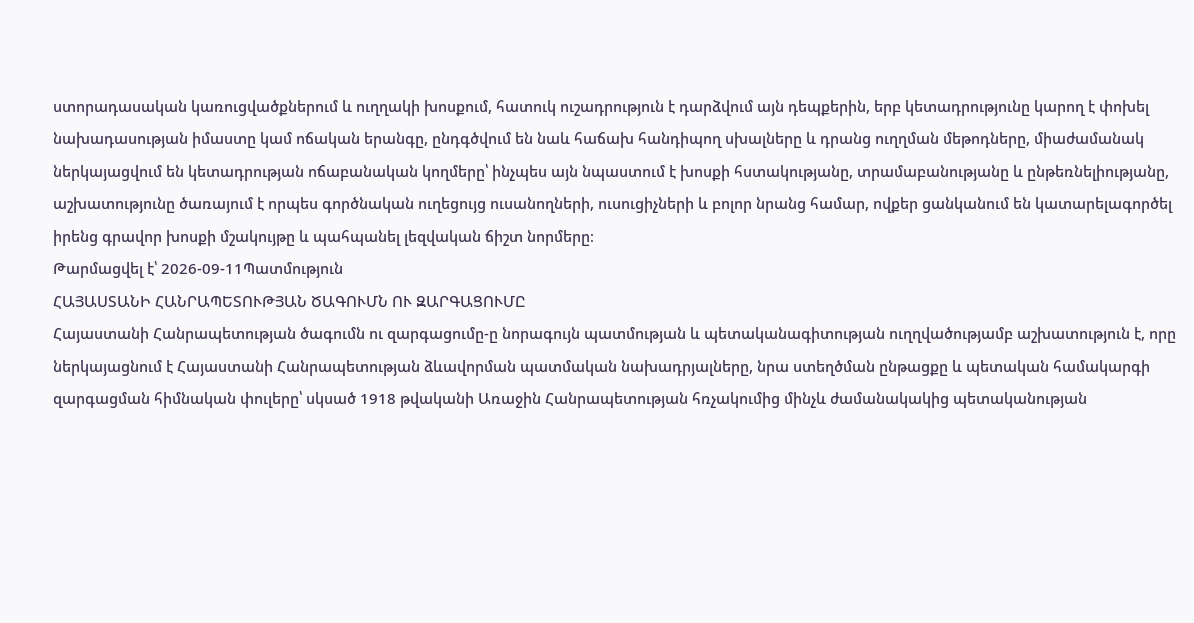ստորադասական կառուցվածքներում և ուղղակի խոսքում, հատուկ ուշադրություն է դարձվում այն դեպքերին, երբ կետադրությունը կարող է փոխել նախադասության իմաստը կամ ոճական երանգը, ընդգծվում են նաև հաճախ հանդիպող սխալները և դրանց ուղղման մեթոդները, միաժամանակ ներկայացվում են կետադրության ոճաբանական կողմերը՝ ինչպես այն նպաստում է խոսքի հստակությանը, տրամաբանությանը և ընթեռնելիությանը, աշխատությունը ծառայում է որպես գործնական ուղեցույց ուսանողների, ուսուցիչների և բոլոր նրանց համար, ովքեր ցանկանում են կատարելագործել իրենց գրավոր խոսքի մշակույթը և պահպանել լեզվական ճիշտ նորմերը։
Թարմացվել է՝ 2026-09-11Պատմություն
ՀԱՅԱՍՏԱՆԻ ՀԱՆՐԱՊԵՏՈՒԹՅԱՆ ԾԱԳՈՒՄՆ ՈՒ ԶԱՐԳԱՑՈՒՄԸ
Հայաստանի Հանրապետության ծագումն ու զարգացումը-ը նորագույն պատմության և պետականագիտության ուղղվածությամբ աշխատություն է, որը ներկայացնում է Հայաստանի Հանրապետության ձևավորման պատմական նախադրյալները, նրա ստեղծման ընթացքը և պետական համակարգի զարգացման հիմնական փուլերը՝ սկսած 1918 թվականի Առաջին Հանրապետության հռչակումից մինչև ժամանակակից պետականության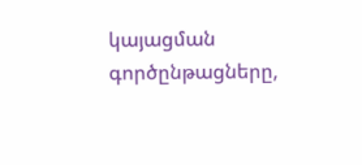կայացման գործընթացները,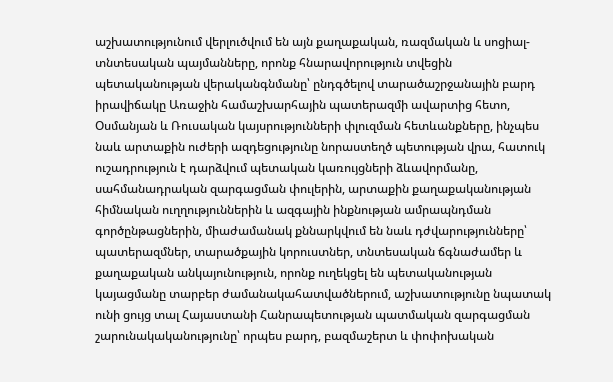աշխատությունում վերլուծվում են այն քաղաքական, ռազմական և սոցիալ-տնտեսական պայմանները, որոնք հնարավորություն տվեցին պետականության վերականգնմանը՝ ընդգծելով տարածաշրջանային բարդ իրավիճակը Առաջին համաշխարհային պատերազմի ավարտից հետո, Օսմանյան և Ռուսական կայսրությունների փլուզման հետևանքները, ինչպես նաև արտաքին ուժերի ազդեցությունը նորաստեղծ պետության վրա, հատուկ ուշադրություն է դարձվում պետական կառույցների ձևավորմանը, սահմանադրական զարգացման փուլերին, արտաքին քաղաքականության հիմնական ուղղություններին և ազգային ինքնության ամրապնդման գործընթացներին, միաժամանակ քննարկվում են նաև դժվարությունները՝ պատերազմներ, տարածքային կորուստներ, տնտեսական ճգնաժամեր և քաղաքական անկայունություն, որոնք ուղեկցել են պետականության կայացմանը տարբեր ժամանակահատվածներում, աշխատությունը նպատակ ունի ցույց տալ Հայաստանի Հանրապետության պատմական զարգացման շարունակականությունը՝ որպես բարդ, բազմաշերտ և փոփոխական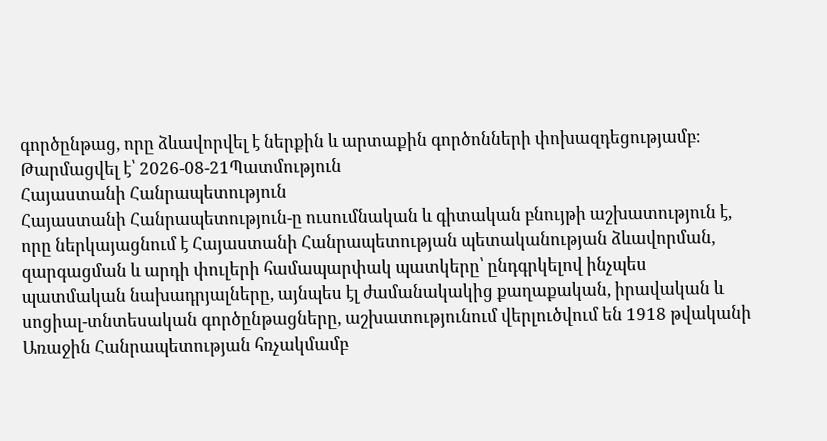գործընթաց, որը ձևավորվել է ներքին և արտաքին գործոնների փոխազդեցությամբ։
Թարմացվել է՝ 2026-08-21Պատմություն
Հայաստանի Հանրապետություն
Հայաստանի Հանրապետություն-ը ուսումնական և գիտական բնույթի աշխատություն է, որը ներկայացնում է Հայաստանի Հանրապետության պետականության ձևավորման, զարգացման և արդի փուլերի համապարփակ պատկերը՝ ընդգրկելով ինչպես պատմական նախադրյալները, այնպես էլ ժամանակակից քաղաքական, իրավական և սոցիալ-տնտեսական գործընթացները, աշխատությունում վերլուծվում են 1918 թվականի Առաջին Հանրապետության հռչակմամբ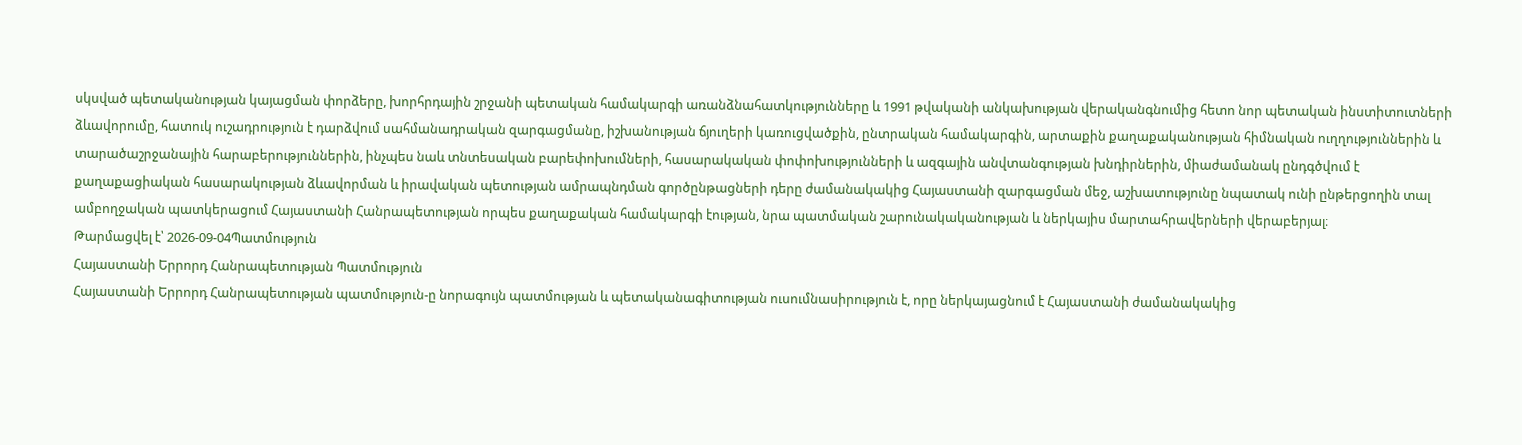սկսված պետականության կայացման փորձերը, խորհրդային շրջանի պետական համակարգի առանձնահատկությունները և 1991 թվականի անկախության վերականգնումից հետո նոր պետական ինստիտուտների ձևավորումը, հատուկ ուշադրություն է դարձվում սահմանադրական զարգացմանը, իշխանության ճյուղերի կառուցվածքին, ընտրական համակարգին, արտաքին քաղաքականության հիմնական ուղղություններին և տարածաշրջանային հարաբերություններին, ինչպես նաև տնտեսական բարեփոխումների, հասարակական փոփոխությունների և ազգային անվտանգության խնդիրներին, միաժամանակ ընդգծվում է քաղաքացիական հասարակության ձևավորման և իրավական պետության ամրապնդման գործընթացների դերը ժամանակակից Հայաստանի զարգացման մեջ, աշխատությունը նպատակ ունի ընթերցողին տալ ամբողջական պատկերացում Հայաստանի Հանրապետության որպես քաղաքական համակարգի էության, նրա պատմական շարունակականության և ներկայիս մարտահրավերների վերաբերյալ։
Թարմացվել է՝ 2026-09-04Պատմություն
Հայաստանի Երրորդ Հանրապետության Պատմություն
Հայաստանի Երրորդ Հանրապետության պատմություն-ը նորագույն պատմության և պետականագիտության ուսումնասիրություն է, որը ներկայացնում է Հայաստանի ժամանակակից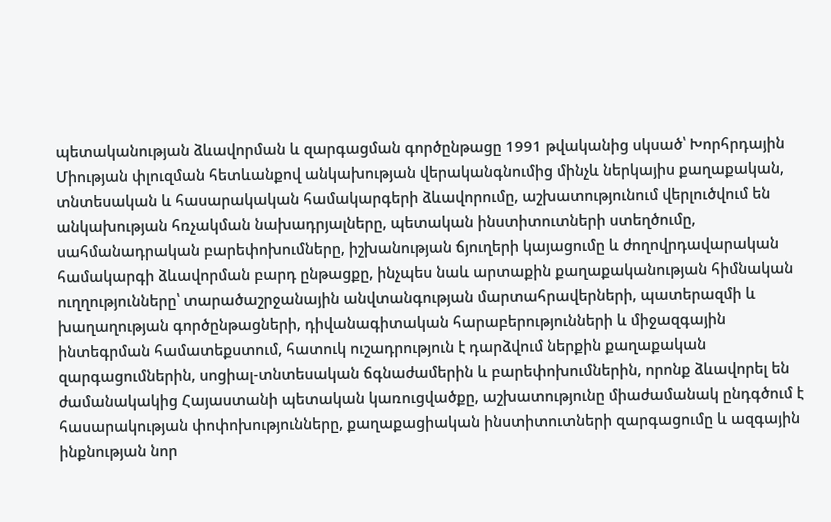պետականության ձևավորման և զարգացման գործընթացը 1991 թվականից սկսած՝ Խորհրդային Միության փլուզման հետևանքով անկախության վերականգնումից մինչև ներկայիս քաղաքական, տնտեսական և հասարակական համակարգերի ձևավորումը, աշխատությունում վերլուծվում են անկախության հռչակման նախադրյալները, պետական ինստիտուտների ստեղծումը, սահմանադրական բարեփոխումները, իշխանության ճյուղերի կայացումը և ժողովրդավարական համակարգի ձևավորման բարդ ընթացքը, ինչպես նաև արտաքին քաղաքականության հիմնական ուղղությունները՝ տարածաշրջանային անվտանգության մարտահրավերների, պատերազմի և խաղաղության գործընթացների, դիվանագիտական հարաբերությունների և միջազգային ինտեգրման համատեքստում, հատուկ ուշադրություն է դարձվում ներքին քաղաքական զարգացումներին, սոցիալ-տնտեսական ճգնաժամերին և բարեփոխումներին, որոնք ձևավորել են ժամանակակից Հայաստանի պետական կառուցվածքը, աշխատությունը միաժամանակ ընդգծում է հասարակության փոփոխությունները, քաղաքացիական ինստիտուտների զարգացումը և ազգային ինքնության նոր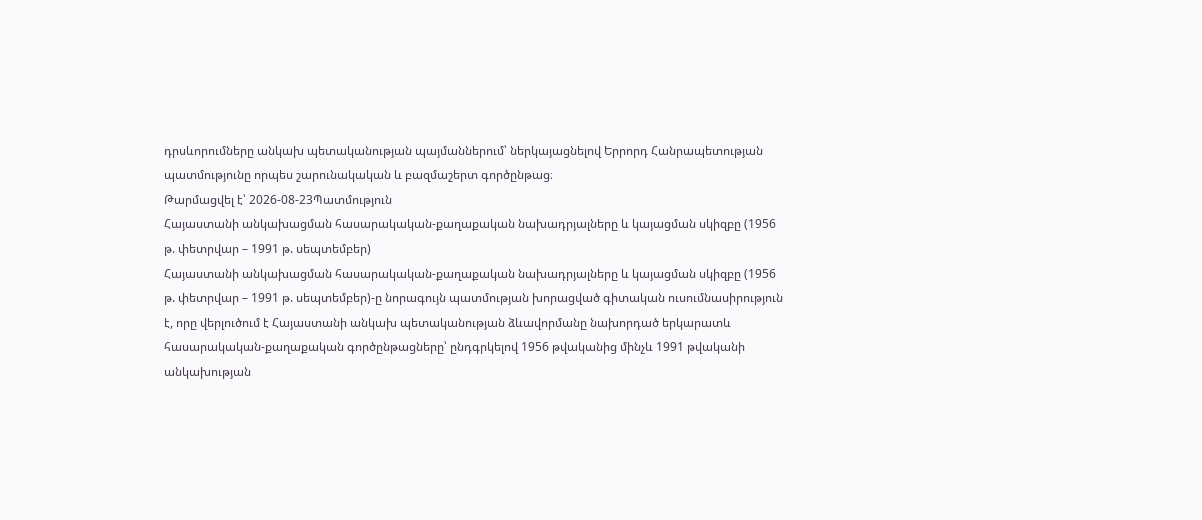դրսևորումները անկախ պետականության պայմաններում՝ ներկայացնելով Երրորդ Հանրապետության պատմությունը որպես շարունակական և բազմաշերտ գործընթաց։
Թարմացվել է՝ 2026-08-23Պատմություն
Հայաստանի անկախացման հասարակական-քաղաքական նախադրյալները և կայացման սկիզբը (1956 թ. փետրվար – 1991 թ. սեպտեմբեր)
Հայաստանի անկախացման հասարակական-քաղաքական նախադրյալները և կայացման սկիզբը (1956 թ. փետրվար – 1991 թ. սեպտեմբեր)-ը նորագույն պատմության խորացված գիտական ուսումնասիրություն է, որը վերլուծում է Հայաստանի անկախ պետականության ձևավորմանը նախորդած երկարատև հասարակական-քաղաքական գործընթացները՝ ընդգրկելով 1956 թվականից մինչև 1991 թվականի անկախության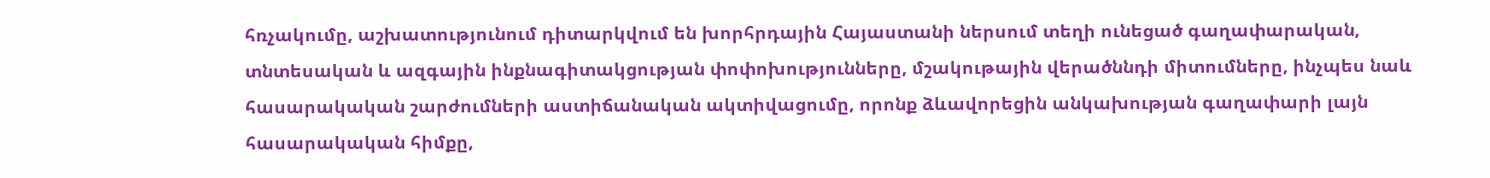հռչակումը, աշխատությունում դիտարկվում են խորհրդային Հայաստանի ներսում տեղի ունեցած գաղափարական, տնտեսական և ազգային ինքնագիտակցության փոփոխությունները, մշակութային վերածննդի միտումները, ինչպես նաև հասարակական շարժումների աստիճանական ակտիվացումը, որոնք ձևավորեցին անկախության գաղափարի լայն հասարակական հիմքը,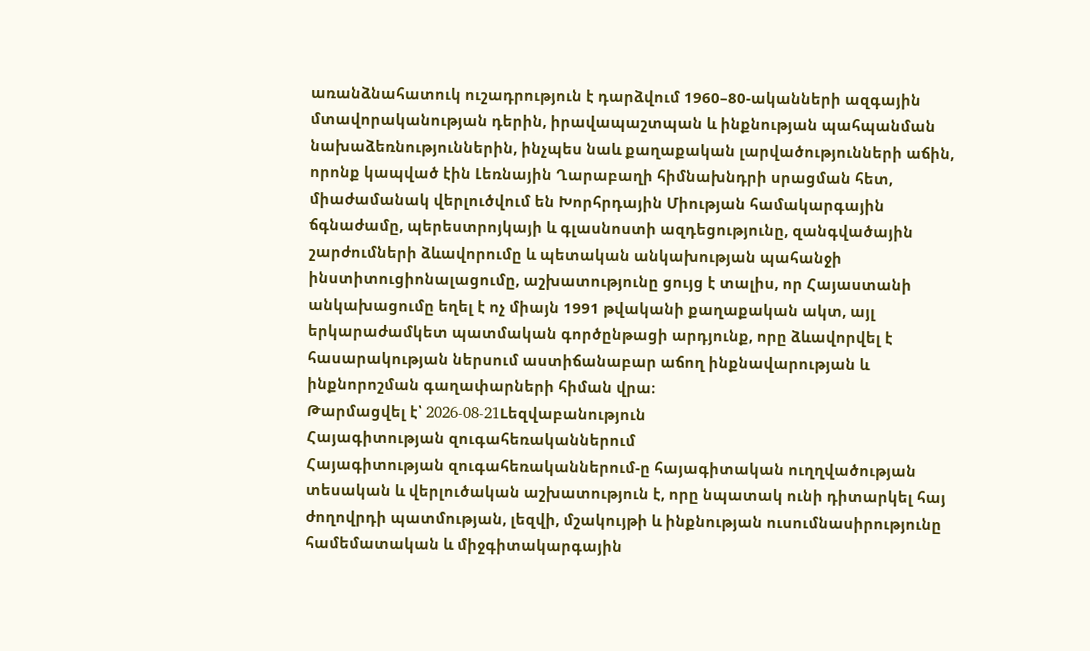առանձնահատուկ ուշադրություն է դարձվում 1960–80-ականների ազգային մտավորականության դերին, իրավապաշտպան և ինքնության պահպանման նախաձեռնություններին, ինչպես նաև քաղաքական լարվածությունների աճին, որոնք կապված էին Լեռնային Ղարաբաղի հիմնախնդրի սրացման հետ, միաժամանակ վերլուծվում են Խորհրդային Միության համակարգային ճգնաժամը, պերեստրոյկայի և գլասնոստի ազդեցությունը, զանգվածային շարժումների ձևավորումը և պետական անկախության պահանջի ինստիտուցիոնալացումը, աշխատությունը ցույց է տալիս, որ Հայաստանի անկախացումը եղել է ոչ միայն 1991 թվականի քաղաքական ակտ, այլ երկարաժամկետ պատմական գործընթացի արդյունք, որը ձևավորվել է հասարակության ներսում աստիճանաբար աճող ինքնավարության և ինքնորոշման գաղափարների հիման վրա։
Թարմացվել է՝ 2026-08-21Lեզվաբանություն
Հայագիտության զուգահեռականներում
Հայագիտության զուգահեռականներում-ը հայագիտական ուղղվածության տեսական և վերլուծական աշխատություն է, որը նպատակ ունի դիտարկել հայ ժողովրդի պատմության, լեզվի, մշակույթի և ինքնության ուսումնասիրությունը համեմատական և միջգիտակարգային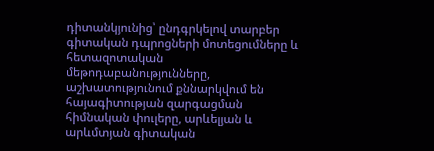դիտանկյունից՝ ընդգրկելով տարբեր գիտական դպրոցների մոտեցումները և հետազոտական մեթոդաբանությունները, աշխատությունում քննարկվում են հայագիտության զարգացման հիմնական փուլերը, արևելյան և արևմտյան գիտական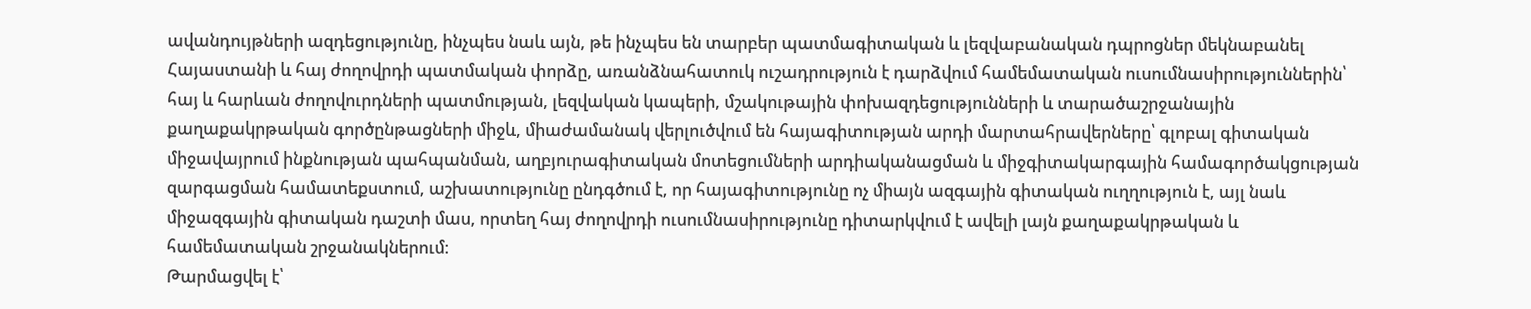ավանդույթների ազդեցությունը, ինչպես նաև այն, թե ինչպես են տարբեր պատմագիտական և լեզվաբանական դպրոցներ մեկնաբանել Հայաստանի և հայ ժողովրդի պատմական փորձը, առանձնահատուկ ուշադրություն է դարձվում համեմատական ուսումնասիրություններին՝ հայ և հարևան ժողովուրդների պատմության, լեզվական կապերի, մշակութային փոխազդեցությունների և տարածաշրջանային քաղաքակրթական գործընթացների միջև, միաժամանակ վերլուծվում են հայագիտության արդի մարտահրավերները՝ գլոբալ գիտական միջավայրում ինքնության պահպանման, աղբյուրագիտական մոտեցումների արդիականացման և միջգիտակարգային համագործակցության զարգացման համատեքստում, աշխատությունը ընդգծում է, որ հայագիտությունը ոչ միայն ազգային գիտական ուղղություն է, այլ նաև միջազգային գիտական դաշտի մաս, որտեղ հայ ժողովրդի ուսումնասիրությունը դիտարկվում է ավելի լայն քաղաքակրթական և համեմատական շրջանակներում։
Թարմացվել է՝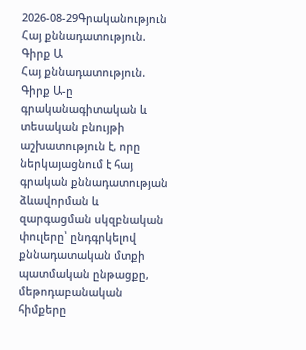2026-08-29Գրականություն
Հայ քննադատություն. Գիրք Ա
Հայ քննադատություն. Գիրք Ա-ը գրականագիտական և տեսական բնույթի աշխատություն է, որը ներկայացնում է հայ գրական քննադատության ձևավորման և զարգացման սկզբնական փուլերը՝ ընդգրկելով քննադատական մտքի պատմական ընթացքը, մեթոդաբանական հիմքերը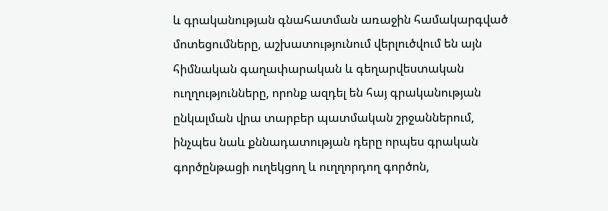և գրականության գնահատման առաջին համակարգված մոտեցումները, աշխատությունում վերլուծվում են այն հիմնական գաղափարական և գեղարվեստական ուղղությունները, որոնք ազդել են հայ գրականության ընկալման վրա տարբեր պատմական շրջաններում, ինչպես նաև քննադատության դերը որպես գրական գործընթացի ուղեկցող և ուղղորդող գործոն,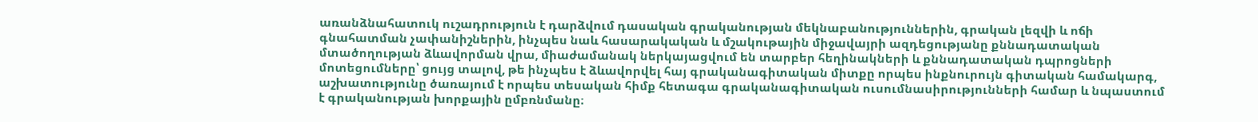առանձնահատուկ ուշադրություն է դարձվում դասական գրականության մեկնաբանություններին, գրական լեզվի և ոճի գնահատման չափանիշներին, ինչպես նաև հասարակական և մշակութային միջավայրի ազդեցությանը քննադատական մտածողության ձևավորման վրա, միաժամանակ ներկայացվում են տարբեր հեղինակների և քննադատական դպրոցների մոտեցումները՝ ցույց տալով, թե ինչպես է ձևավորվել հայ գրականագիտական միտքը որպես ինքնուրույն գիտական համակարգ, աշխատությունը ծառայում է որպես տեսական հիմք հետագա գրականագիտական ուսումնասիրությունների համար և նպաստում է գրականության խորքային ըմբռնմանը։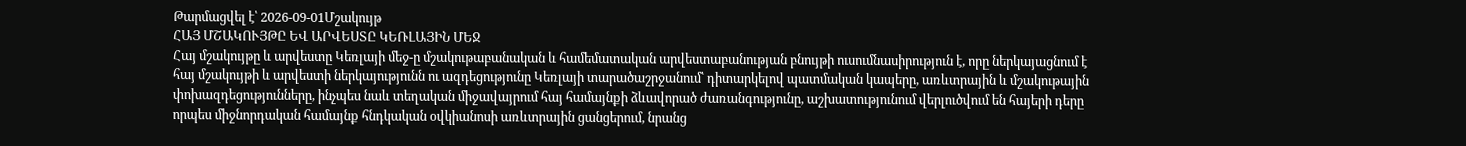Թարմացվել է՝ 2026-09-01Մշակույթ
ՀԱՅ ՄՇԱԿՈՒՅԹԸ ԵՎ ԱՐՎԵՍՏԸ ԿԵՌԼԱՅԻՆ ՄԵՋ
Հայ մշակույթը և արվեստը Կեռլայի մեջ-ը մշակութաբանական և համեմատական արվեստաբանության բնույթի ուսումնասիրություն է, որը ներկայացնում է հայ մշակույթի և արվեստի ներկայությունն ու ազդեցությունը Կեռլայի տարածաշրջանում՝ դիտարկելով պատմական կապերը, առևտրային և մշակութային փոխազդեցությունները, ինչպես նաև տեղական միջավայրում հայ համայնքի ձևավորած ժառանգությունը, աշխատությունում վերլուծվում են հայերի դերը որպես միջնորդական համայնք հնդկական օվկիանոսի առևտրային ցանցերում, նրանց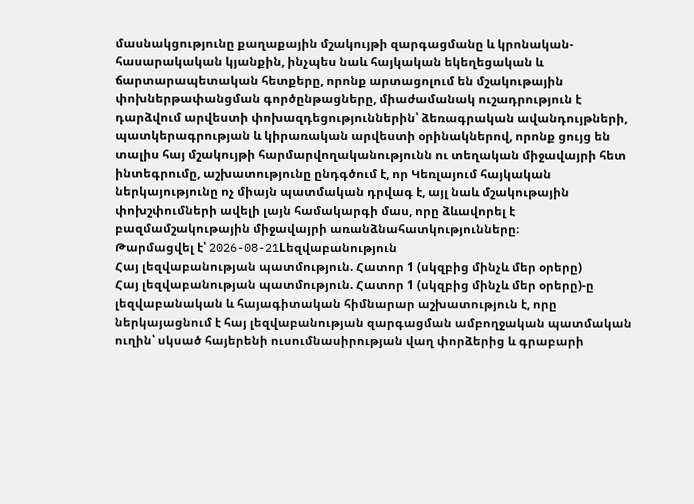մասնակցությունը քաղաքային մշակույթի զարգացմանը և կրոնական-հասարակական կյանքին, ինչպես նաև հայկական եկեղեցական և ճարտարապետական հետքերը, որոնք արտացոլում են մշակութային փոխներթափանցման գործընթացները, միաժամանակ ուշադրություն է դարձվում արվեստի փոխազդեցություններին՝ ձեռագրական ավանդույթների, պատկերագրության և կիրառական արվեստի օրինակներով, որոնք ցույց են տալիս հայ մշակույթի հարմարվողականությունն ու տեղական միջավայրի հետ ինտեգրումը, աշխատությունը ընդգծում է, որ Կեռլայում հայկական ներկայությունը ոչ միայն պատմական դրվագ է, այլ նաև մշակութային փոխշփումների ավելի լայն համակարգի մաս, որը ձևավորել է բազմամշակութային միջավայրի առանձնահատկությունները։
Թարմացվել է՝ 2026-08-21Lեզվաբանություն
Հայ լեզվաբանության պատմություն. Հատոր 1 (սկզբից մինչև մեր օրերը)
Հայ լեզվաբանության պատմություն. Հատոր 1 (սկզբից մինչև մեր օրերը)-ը լեզվաբանական և հայագիտական հիմնարար աշխատություն է, որը ներկայացնում է հայ լեզվաբանության զարգացման ամբողջական պատմական ուղին՝ սկսած հայերենի ուսումնասիրության վաղ փորձերից և գրաբարի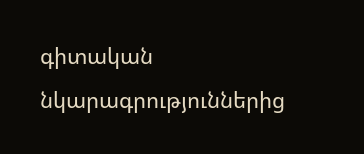գիտական նկարագրություններից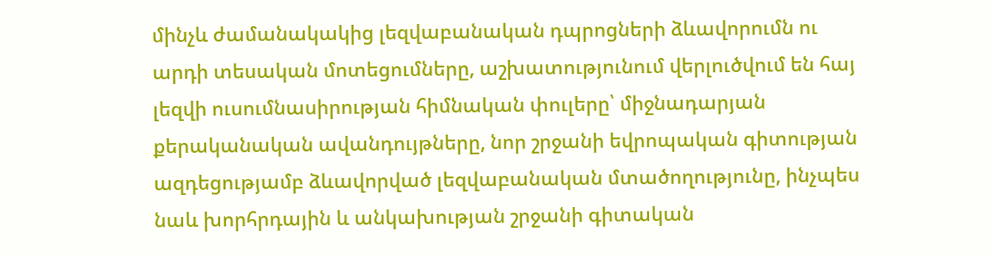մինչև ժամանակակից լեզվաբանական դպրոցների ձևավորումն ու արդի տեսական մոտեցումները, աշխատությունում վերլուծվում են հայ լեզվի ուսումնասիրության հիմնական փուլերը՝ միջնադարյան քերականական ավանդույթները, նոր շրջանի եվրոպական գիտության ազդեցությամբ ձևավորված լեզվաբանական մտածողությունը, ինչպես նաև խորհրդային և անկախության շրջանի գիտական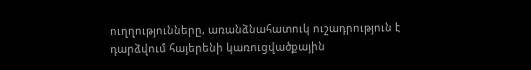ուղղությունները, առանձնահատուկ ուշադրություն է դարձվում հայերենի կառուցվածքային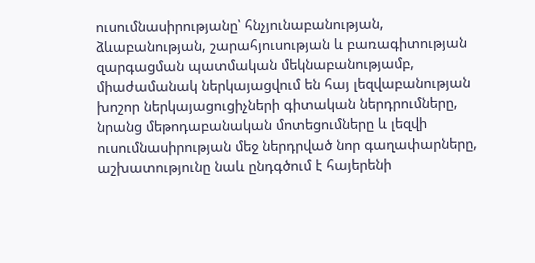ուսումնասիրությանը՝ հնչյունաբանության, ձևաբանության, շարահյուսության և բառագիտության զարգացման պատմական մեկնաբանությամբ, միաժամանակ ներկայացվում են հայ լեզվաբանության խոշոր ներկայացուցիչների գիտական ներդրումները, նրանց մեթոդաբանական մոտեցումները և լեզվի ուսումնասիրության մեջ ներդրված նոր գաղափարները, աշխատությունը նաև ընդգծում է հայերենի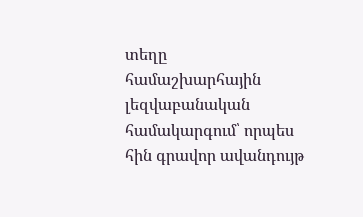տեղը համաշխարհային լեզվաբանական համակարգում՝ որպես հին գրավոր ավանդույթ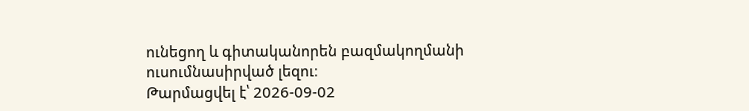ունեցող և գիտականորեն բազմակողմանի ուսումնասիրված լեզու։
Թարմացվել է՝ 2026-09-02